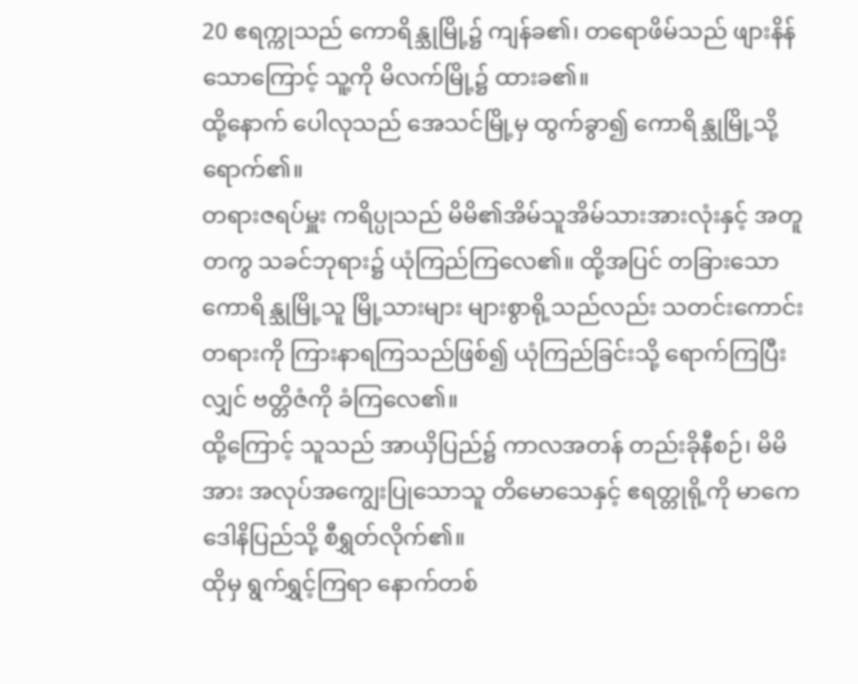20 ဧရက္ကုသည် ကောရိန္သုမြို့၌ ကျန်ခ၏၊ တရောဖိမ်သည် ဖျားနိန်သောကြောင့် သူ့ကို မိလက်မြို့၌ ထားခ၏။
ထို့နောက် ပေါလုသည် အေသင်မြို့မှ ထွက်ခွာ၍ ကောရိန္သုမြို့သို့ ရောက်၏။
တရားဇရပ်မှူး ကရိပ္ပုသည် မိမိ၏အိမ်သူအိမ်သားအားလုံးနှင့် အတူတကွ သခင်ဘုရား၌ ယုံကြည်ကြလေ၏။ ထို့အပြင် တခြားသော ကောရိန္သုမြို့သူ မြို့သားများ များစွာရို့သည်လည်း သတင်းကောင်းတရားကို ကြားနာရကြသည်ဖြစ်၍ ယုံကြည်ခြင်းသို့ ရောက်ကြပြီးလျှင် ဗတ္တိဇံကို ခံကြလေ၏။
ထို့ကြောင့် သူသည် အာယှိပြည်၌ ကာလအတန် တည်းခိုနီစဉ်၊ မိမိအား အလုပ်အကျွေးပြုသောသူ တိမောသေနှင့် ဧရတ္တုရို့ကို မာကေဒေါနိပြည်သို့ စီရွှတ်လိုက်၏။
ထိုမှ ရွက်ရွှင့်ကြရာ နောက်တစ်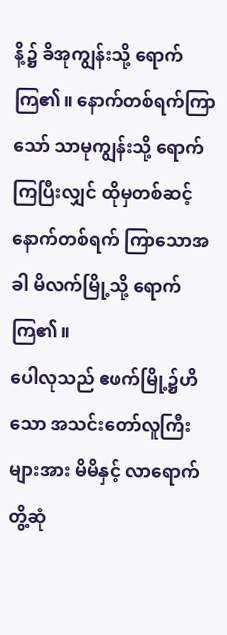နိ့၌ ခိအုကျွန်းသို့ ရောက်ကြ၏။ နောက်တစ်ရက်ကြာသော် သာမုကျွန်းသို့ ရောက်ကြပြီးလျှင် ထိုမှတစ်ဆင့် နောက်တစ်ရက် ကြာသောအခါ မိလက်မြို့သို့ ရောက်ကြ၏။
ပေါလုသည် ဧဖက်မြို့၌ဟိသော အသင်းတော်လူကြီးများအား မိမိနှင့် လာရောက်တွိ့ဆုံ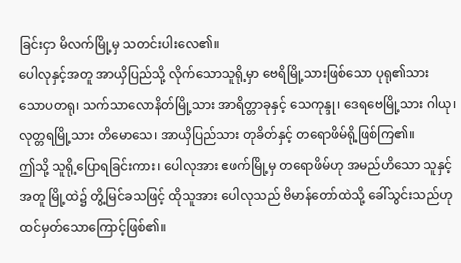ခြင်းငှာ မိလက်မြို့မှ သတင်းပါးလေ၏။
ပေါလုနှင့်အတူ အာယှိပြည်သို့ လိုက်သောသူရို့မှာ ဗေရိမြို့သားဖြစ်သော ပုရု၏သား သောပတရု၊ သက်သာလောနိတ်မြို့သား အာရိတ္တာခုနှင့် သေကုန္ဒု၊ ဒေရဗေမြို့သား ဂါယု၊ လုတ္တရမြို့သား တိမောသေ၊ အာယှိပြည်သား တုခိတ်နှင့် တရောဖိမ်ရို့ဖြစ်ကြ၏။
ဤသို့ သူရို့ပြောရခြင်းကား၊ ပေါလုအား ဧဖက်မြို့မှ တရောဖိမ်ဟု အမည်ဟိသော သူနှင့်အတူ မြို့ထဲ၌ တွိ့မြင်ခသဖြင့် ထိုသူအား ပေါလုသည် ဗိမာန်တော်ထဲသို့ ခေါ်သွင်းသည်ဟု ထင်မှတ်သောကြောင့်ဖြစ်၏။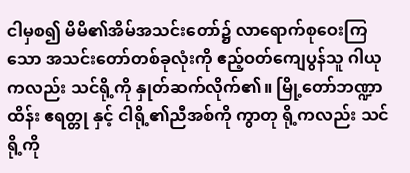ငါမှစ၍ မိမိ၏အိမ်အသင်းတော်၌ လာရောက်စုဝေးကြသော အသင်းတော်တစ်ခုလုံးကို ဧည့်ဝတ်ကျေပွန်သူ ဂါယု ကလည်း သင်ရို့ကို နှုတ်ဆက်လိုက်၏။ မြို့တော်ဘဏ္ဍာထိန်း ဧရတ္တု နှင့် ငါရို့၏ညီအစ်ကို ကွာတု ရို့ကလည်း သင်ရို့ကို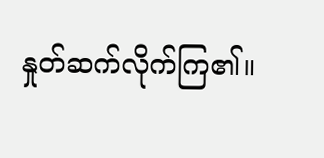နှုတ်ဆက်လိုက်ကြ၏။